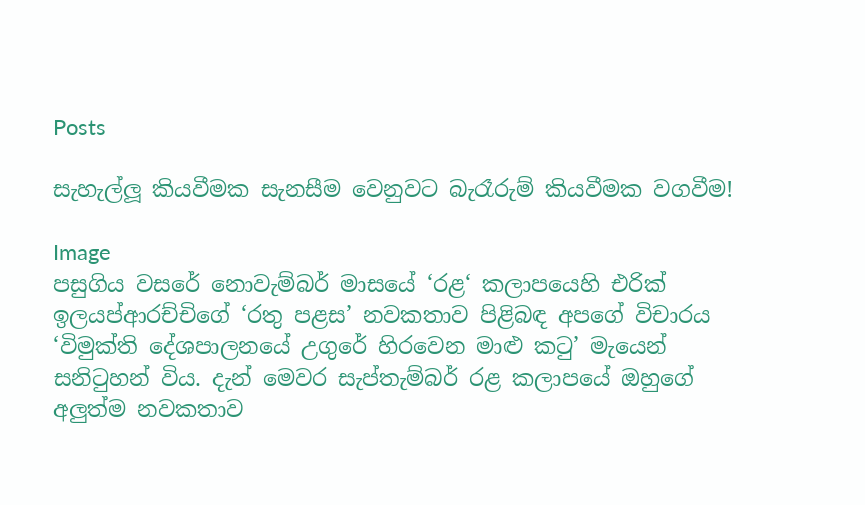Posts

සැහැල්ලූ කියවීමක සැනසීම වෙනුවට බැරෑරුම් කියවීමක වගවීම!

Image
පසුගිය වසරේ නොවැම්බර් මාසයේ ‘රළ‘ කලාපයෙහි එරික් ඉලයප්ආරච්චිගේ ‘රතු පළස’ නවකතාව පිළිබඳ අපගේ විචාරය ‘විමුක්ති දේශපාලනයේ උගුරේ හිරවෙන මාළු කටු’ මැයෙන් සනිටුහන් විය. දැන් මෙවර සැප්තැම්බර් රළ කලාපයේ ඔහුගේ අලුත්ම නවකතාව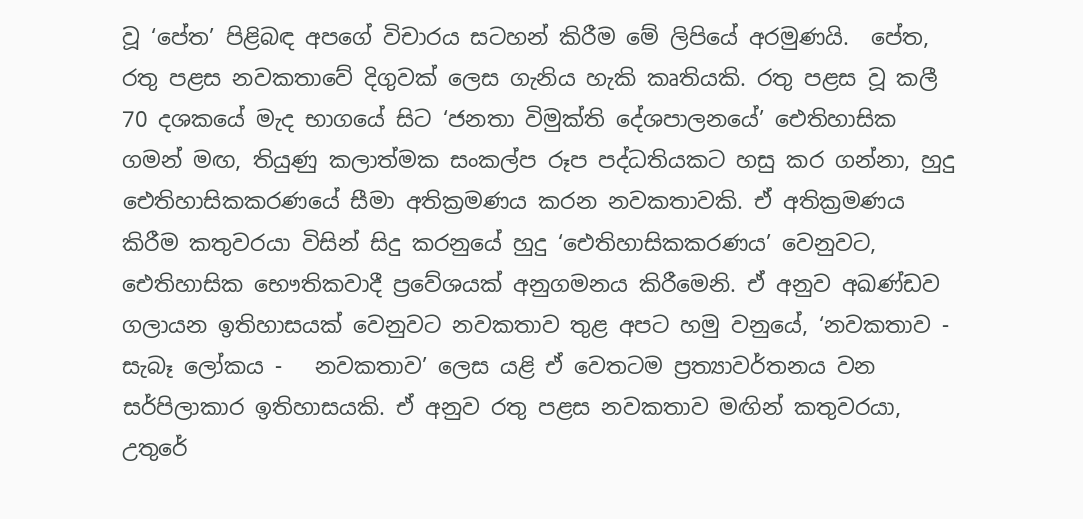වූ ‘පේත’ පිළිබඳ අපගේ විචාරය සටහන් කිරීම මේ ලිපියේ අරමුණයි.  පේත, රතු පළස නවකතාවේ දිගුවක් ලෙස ගැනිය හැකි කෘතියකි. රතු පළස වූ කලී 70 දශකයේ මැද භාගයේ සිට ‘ජනතා විමුක්ති දේශපාලනයේ’ ඓතිහාසික ගමන් මඟ, තියුණු කලාත්මක සංකල්ප රූප පද්ධතියකට හසු කර ගන්නා, හුදු ඓතිහාසිකකරණයේ සීමා අතික්‍රමණය කරන නවකතාවකි. ඒ අතික්‍රමණය කිරීම කතුවරයා විසින් සිදු කරනුයේ හුදු ‘ඓතිහාසිකකරණය’ වෙනුවට, ඓතිහාසික භෞතිකවාදී ප්‍රවේශයක් අනුගමනය කිරීමෙනි. ඒ අනුව අඛණ්ඩව ගලායන ඉතිහාසයක් වෙනුවට නවකතාව තුළ අපට හමු වනුයේ, ‘නවකතාව - සැබෑ ලෝකය -   නවකතාව’ ලෙස යළි ඒ වෙතටම ප්‍රත්‍යාවර්තනය වන සර්පිලාකාර ඉතිහාසයකි. ඒ අනුව රතු පළස නවකතාව මඟින් කතුවරයා, උතුරේ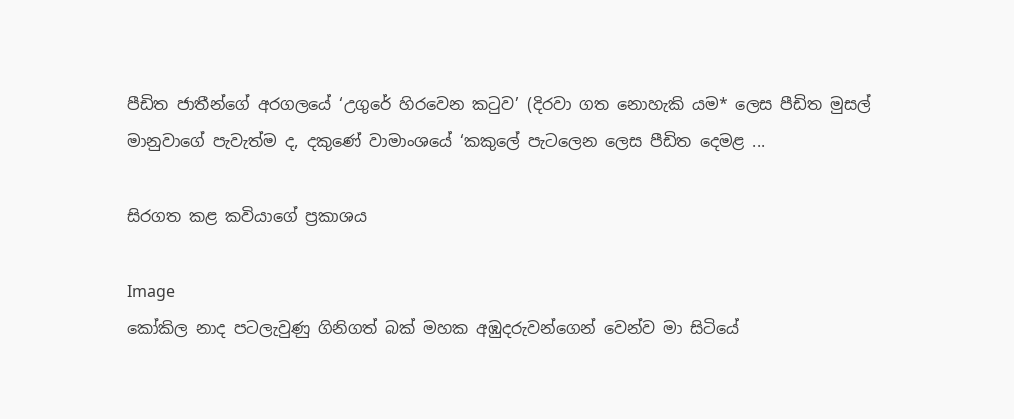පීඩිත ජාතීන්ගේ අරගලයේ ‘උගුරේ හිරවෙන කටුව’ (දිරවා ගත නොහැකි යම* ලෙස පීඩිත මුසල් මානුවාගේ පැවැත්ම ද, දකුණේ වාමාංශයේ ‘කකුලේ පැටලෙන ලෙස පීඩිත දෙමළ ...

සිරගත කළ කවියාගේ ප්‍රකාශය

Image
කෝකිල නාද පටලැවුණු ගිනිගත් බක් මහක අඹුදරුවන්ගෙන් වෙන්ව මා සිටියේ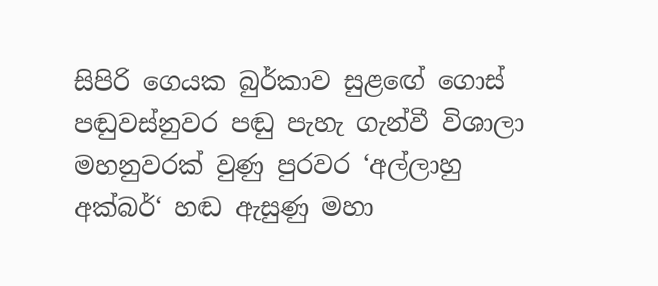සිපිරි ගෙයක බුර්කාව සුළඟේ ගොස් පඬුවස්නුවර පඬු පැහැ ගැන්වී විශාලා මහනුවරක් වුණු පුරවර ‘අල්ලාහු අක්බර්‘ හඬ ඇසුණු මහා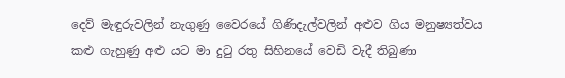දෙව් මැඳුරුවලින් නැගුණු වෛරයේ ගිණිදැල්වලින් අළුව ගිය මනුෂ්‍යත්වය කළු ගැහුණු අළු යට මා දුටු රතු සිහිනයේ වෙඩි වැදී තිබුණා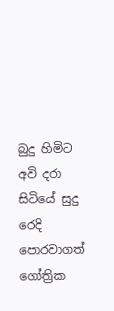බුදු හිමිට අවි දරා සිටියේ සුදු රෙදි පොරවාගත් ගෝත්‍රික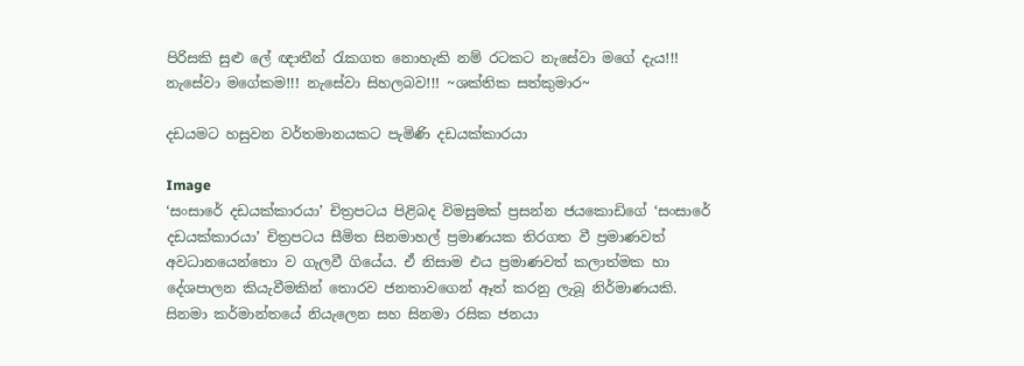පිරිසකි සුළු ලේ ඥාතීන් රැකගත නොහැකි නම් රටකට නැසේවා මගේ දැය!!! නැසේවා මගේකම!!! නැසේවා සිහලබව!!! ~ශක්තික සත්කුමාර~

දඩයමට හසුවන වර්තමානයකට පැමිණි දඩයක්කාරයා

Image
‘සංසාරේ දඩයක්කාරයා’ චිත්‍රපටය පිළිබද විමසුමක් ප්‍රසන්න ජයකොඩිගේ ‘සංසාරේ දඩයක්කාරයා’ චිත්‍රපටය සීමිත සිනමාහල් ප්‍රමාණයක තිරගත වී ප්‍රමාණවත් අවධානයෙන්තො ව ගැලවී ගියේය. ඒ නිසාම එය ප්‍රමාණවත් කලාත්මක හා දේශපාලන කියැවීමකින් තොරව ජනතාවගෙන් ඈත් කරනු ලැබූ නිර්මාණයකි. සිනමා කර්මාන්තයේ නියැලෙන සහ සිනමා රසික ජනයා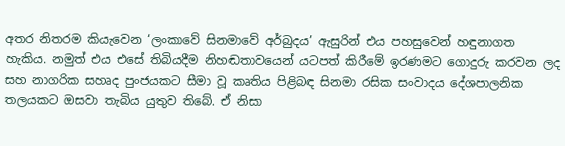අතර නිතරම කියැවෙන ‘ලංකාවේ සිනමාවේ අර්බුදය’ ඇසුරින් එය පහසුවෙන් හඳුනාගත හැකිය. නමුත් එය එසේ තිබියදීම නිහඬතාවයෙන් යටපත් කිරීමේ ඉරණමට ගොදුරු කරවන ලද සහ නාගරික සහෘද පුංජයකට සීමා වූ කෘතිය පිළිබඳ සිනමා රසික සංවාදය දේශපාලනික තලයකට ඔසවා තැබිය යුතුව තිබේ. ඒ නිසා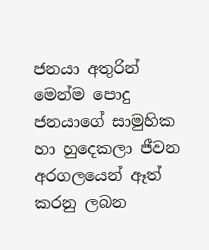ජනයා අතුරින් මෙන්ම පොදු ජනයාගේ සාමුහික හා හුදෙකලා ජීවන අරගලයෙන් ඈත් කරනු ලබන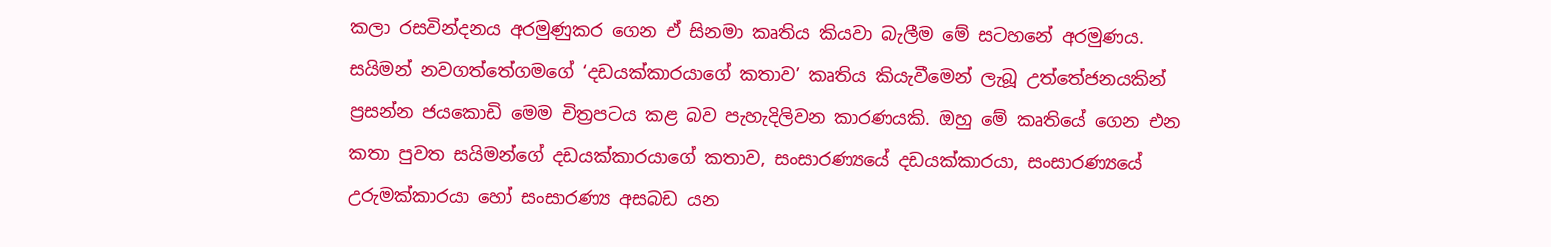කලා රසවින්දනය අරමුණුකර ගෙන ඒ සිනමා කෘතිය කියවා බැලීම මේ සටහනේ අරමුණය. සයිමන් නවගත්තේගමගේ ‘දඩයක්කාරයාගේ කතාව’ කෘතිය කියැවීමෙන් ලැබූ උත්තේජනයකින් ප්‍රසන්න ජයකොඩි මෙම චිත්‍රපටය කළ බව පැහැදිලිවන කාරණයකි. ඔහු මේ කෘතියේ ගෙන එන කතා පුවත සයිමන්ගේ දඩයක්කාරයාගේ කතාව, සංසාරණ්‍යයේ දඩයක්කාරයා, සංසාරණ්‍යයේ උරුමක්කාරයා හෝ සංසාරණ්‍ය අසබඩ යන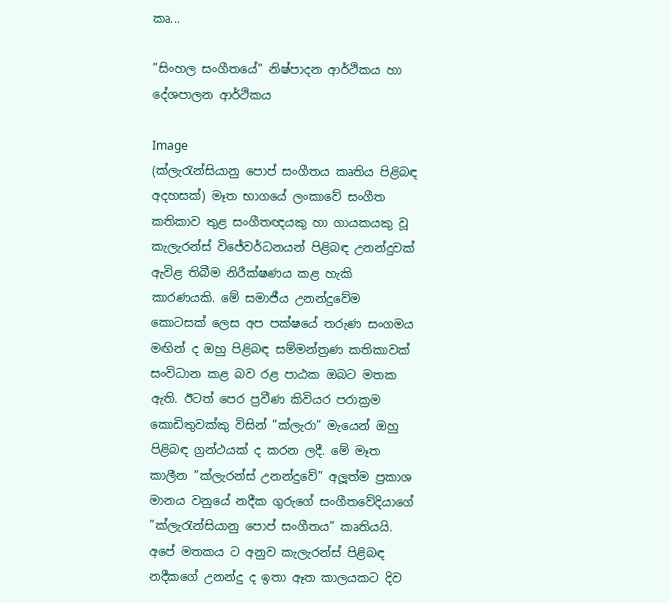කෘ...

”සිංහල සංගීතයේ” නිෂ්පාදන ආර්ථිකය හා දේශපාලන ආර්ථිකය

Image
(ක්ලැරැන්සියානු පොප් සංගීතය කෘතිය පිළිබඳ අදහසක්) මෑත භාගයේ ලංකාවේ සංගීත කතිකාව තුළ සංගීතඥයකු හා ගායකයකු වූ කැලැරන්ස් විජේවර්ධනයන් පිළිබඳ උනන්දුවක් ඇවිළ තිබීම නිරීක්ෂණය කළ හැකි කාරණයකි. මේ සමාජීය උනන්දුවේම කොටසක් ලෙස අප පක්ෂයේ තරුණ සංගමය මඟින් ද ඔහු පිළිබඳ සම්මන්ත්‍රණ කතිකාවක් සංවිධාන කළ බව රළ පාඨක ඔබට මතක ඇති. ඊටත් පෙර ප්‍රවීණ කිවියර පරාක්‍රම කොඩිතුවක්කු විසින් ”ක්ලැරා” මැයෙන් ඔහු පිළිබඳ ග්‍රන්ථයක් ද කරන ලදී. මේ මෑත කාලීන ”ක්ලැරන්ස් උනන්දුවේ” අලූත්ම ප්‍රකාශ මානය වනුයේ නදීක ගුරුගේ සංගීතවේදියාගේ ”ක්ලැරැන්සියානු පොප් සංගීතය” කෘතියයි. අපේ මතකය ට අනුව කැලැරන්ස් පිළිබඳ නදීකගේ උනන්දු ද ඉතා ඈත කාලයකට දිව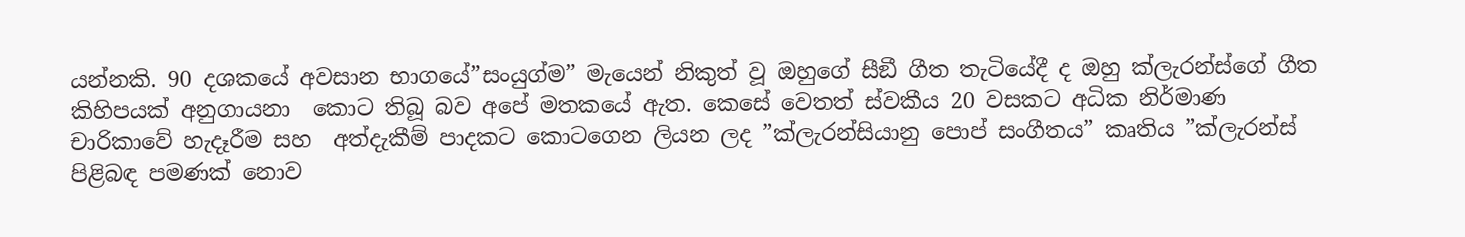යන්නකි. 90 දශකයේ අවසාන භාගයේ”සංයුග්ම” මැයෙන් නිකුත් වූ ඔහුගේ සීඞී ගීත තැටියේදී ද ඔහු ක්ලැරන්ස්ගේ ගීත කිහිපයක් අනුගායනා  කොට තිබූ බව අපේ මතකයේ ඇත. කෙසේ වෙතත් ස්වකීය 20 වසකට අධික නිර්මාණ චාරිකාවේ හැදෑරීම සහ  අත්දැකීම් පාදකට කොටගෙන ලියන ලද ”ක්ලැරන්සියානු පොප් සංගීතය” කෘතිය ”ක්ලැරන්ස් පිළිබඳ පමණක් නොව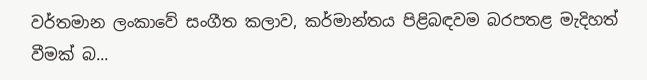වර්තමාන ලංකාවේ සංගීත කලාව, කර්මාන්තය පිළිබඳවම බරපතළ මැදිහත් වීමක් බ...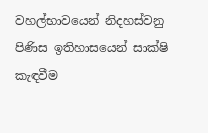වහල්භාවයෙන් නිදහස්වනු පිණිස ඉතිහාසයෙන් සාක්ෂි කැඳවීම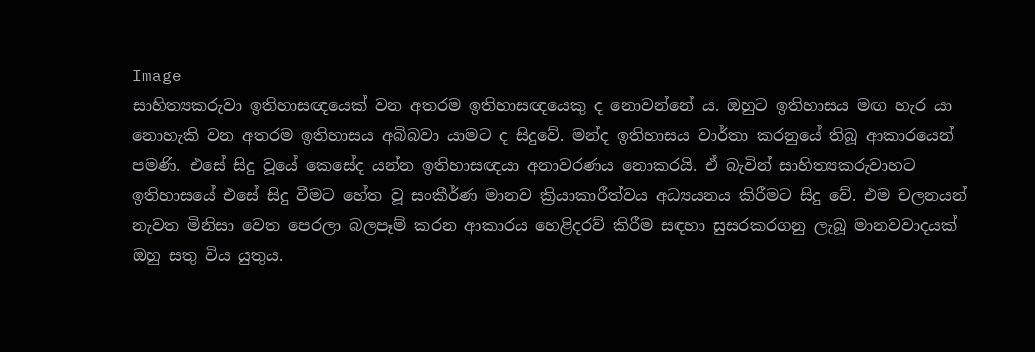Image
සාහිත්‍යකරුවා ඉතිහාසඥයෙක් වන අතරම ඉතිහාසඥයෙකු ද නොවන්නේ ය. ඔහුට ඉතිහාසය මඟ හැර යා නොහැකි වන අතරම ඉතිහාසය අබිබවා යාමට ද සිදුවේ. මන්ද ඉතිහාසය වාර්තා කරනුයේ තිබූ ආකාරයෙන් පමණි. එසේ සිදු වූයේ කෙසේද යන්න ඉතිහාසඥයා අනාවරණය නොකරයි. ඒ බැවින් සාහිත්‍යකරුවාහට ඉතිහාසයේ එසේ සිදු වීමට හේත වූ සංකීර්ණ මානව ක්‍රියාකාරීත්වය අධ්‍යයනය කිරීමට සිදු වේ. එම චලනයන් නැවත මිනිසා වෙත පෙරලා බලපෑම් කරන ආකාරය හෙළිදරව් කිරීම සඳහා සුසරකරගනු ලැබූ මානවවාදයක් ඔහු සතු විය යුතුය.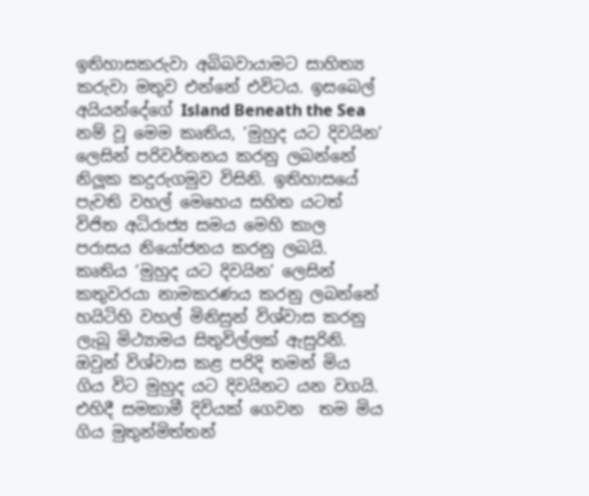ඉතිහාසකරුවා අබිබවායාමට සාහිත්‍ය කරුවා මතුව එන්නේ එවිටය. ඉසබෙල් අයියන්දේගේ Island Beneath the Sea නම් වූ මෙම කෘතිය, ‘මුහුද යට දිවයින’ ලෙසින් පරිවර්තනය කරනු ලබන්නේ නිලූක කදුරුගමුව විසිනි. ඉතිහාසයේ පැවති වහල් මෙහෙය සහිත යටත් විජිත අධිරාජ්‍ය සමය මෙහි කාල පරාසය නියෝජනය කරනු ලබයි. කෘතිය ‘මුහුද යට දිවයින’ ලෙසින් කතුවරයා නාමකරණය කරනු ලබන්නේ  හයිටිහි වහල් මිනිසුන් විශ්වාස කරනු ලැබූ මිථ්‍යාමය සිතුවිල්ලක් ඇසුරිනි. ඔවුන් විශ්වාස කළ පරිදි තමන් මිය ගිය විට මුහුද යට දිවයිනට යන වගයි. එහිදී සමකාමී දිවියක් ගෙවන  තම මිය ගිය මුතුන්මිත්තන්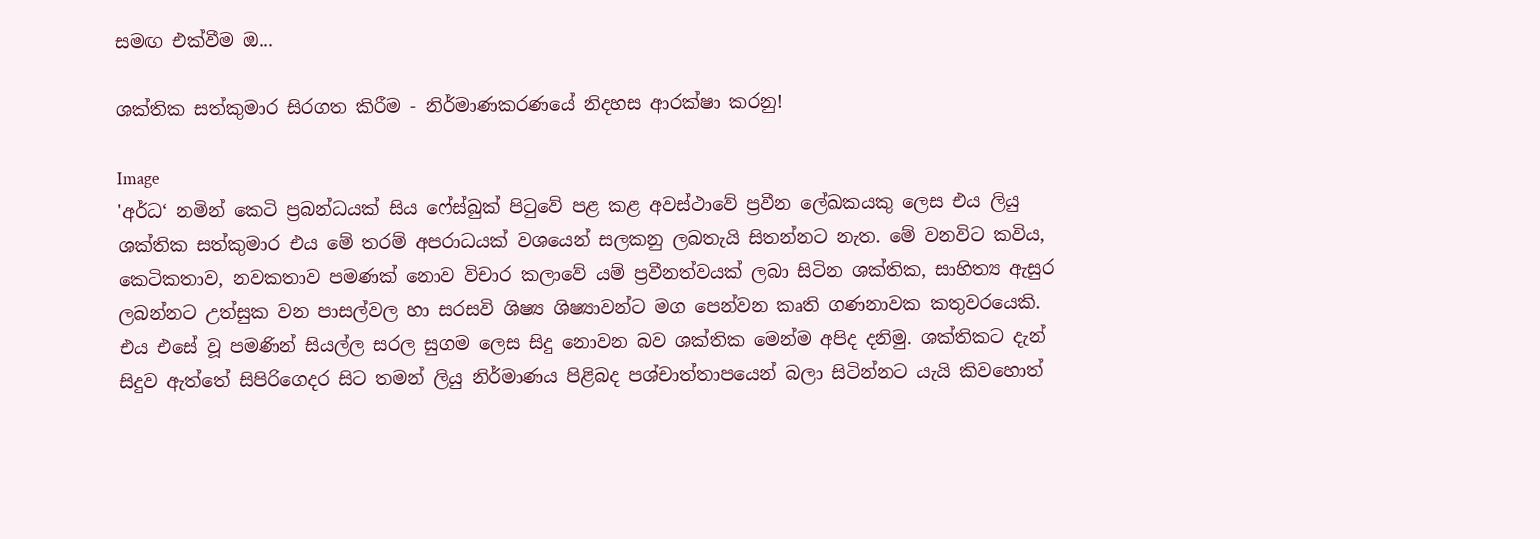සමඟ එක්වීම ඔ...

ශක්තික සත්කුමාර සිරගත කිරීම - නිර්මාණකරණයේ නිදහස ආරක්ෂා කරනු!

Image
'අර්ධ‘ නමින් කෙටි ප්‍රබන්ධයක් සිය ෆේස්බුක් පිටුවේ පළ කළ අවස්ථාවේ ප්‍රවීන ලේඛකයකු ලෙස එය ලියු ශක්තික සත්කුමාර එය මේ තරම් අපරාධයක් වශයෙන් සලකනු ලබතැයි සිතන්නට නැත. මේ වනවිට කවිය, කෙටිකතාව, නවකතාව පමණක් නොව විචාර කලාවේ යම් ප්‍රවීනත්වයක් ලබා සිටින ශක්තික, සාහිත්‍ය ඇසුර ලබන්නට උත්සුක වන පාසල්වල හා සරසවි ශිෂ්‍ය ශිෂ්‍යාවන්ට මග පෙන්වන කෘති ගණනාවක කතුවරයෙකි. එය එසේ වූ පමණින් සියල්ල සරල සුගම ලෙස සිදු නොවන බව ශක්තික මෙන්ම අපිද දනිමු. ශක්තිකට දැන් සිදුව ඇත්තේ සිපිරිගෙදර සිට තමන් ලියු නිර්මාණය පිළිබද පශ්චාත්තාපයෙන් බලා සිටින්නට යැයි කිවහොත්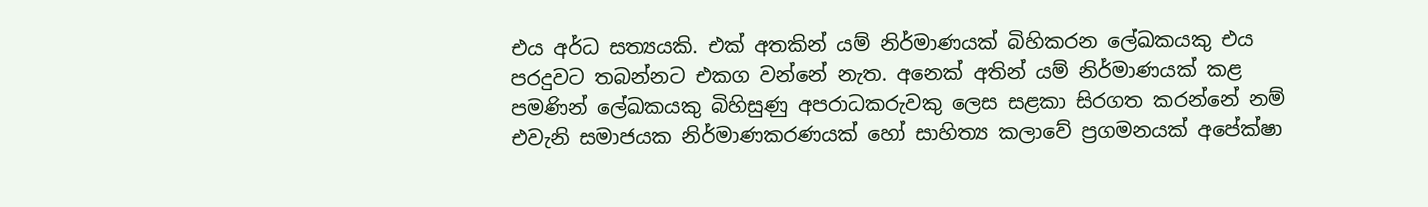එය අර්ධ සත්‍යයකි. එක් අතකින් යම් නිර්මාණයක් බිහිකරන ලේඛකයකු එය පරදුවට තබන්නට එකග වන්නේ නැත. අනෙක් අතින් යම් නිර්මාණයක් කළ පමණින් ලේඛකයකු බිහිසුණු අපරාධකරුවකු ලෙස සළකා සිරගත කරන්නේ නම් එවැනි සමාජයක නිර්මාණකරණයක් හෝ සාහිත්‍ය කලාවේ ප්‍රගමනයක් අපේක්ෂා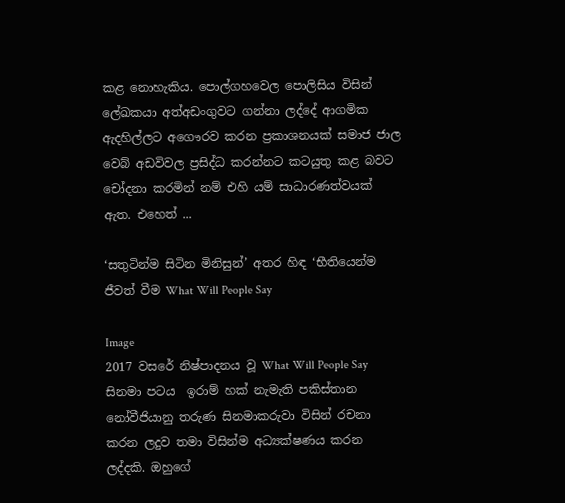කළ නොහැකිය. පොල්ගහවෙල පොලිසිය විසින් ලේඛකයා අත්අඩංගුවට ගන්නා ලද්දේ ආගමික ඇදහිල්ලට අගෞරව කරන ප්‍රකාශනයක් සමාජ ජාල වෙබ් අඩවිවල ප්‍රසිද්ධ කරන්නට කටයුතු කළ බවට චෝදනා කරමින් නම් එහි යම් සාධාරණත්වයක් ඇත. එහෙත් ...

‘සතුටින්ම සිටින මිනිසුන්’ අතර හිඳ ‘භීතියෙන්ම ජීවත් වීම What Will People Say

Image
2017 වසරේ නිෂ්පාදනය වූ What Will People Say සිනමා පටය  ඉරාම් හක් නැමැති පකිස්තාන නෝවීජියානු තරුණ සිනමාකරුවා විසින් රචනා කරන ලදුව තමා විසින්ම අධ්‍යක්ෂණය කරන ලද්දකි. ඔහුගේ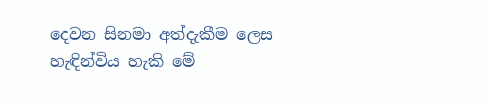දෙවන සිනමා අත්දැකීම ලෙස හැඳින්විය හැකි මේ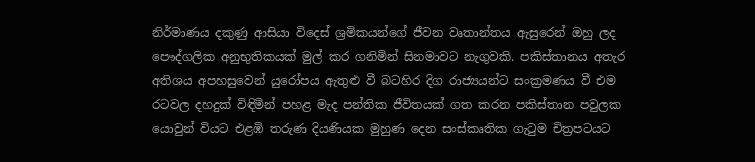නිර්මාණය දකුණු ආසියා විදෙස් ශ්‍රමිකයන්ගේ ජීවන වෘතාන්තය ඇසුරෙන් ඔහු ලද පෞද්ගලික අනුභුතිකයක් මුල් කර ගනිමින් සිනමාවට නැගුවකි. පකිස්තානය අතැර අතිශය අපහසුවෙන් යුරෝපය ඇතුළු වී බටහිර දිග රාජ්‍යයන්ට සංක්‍රමණය වී එම රටවල දහදුක් විඳිමින් පහළ මැද පන්තික ජීවිතයක් ගත කරන පකිස්තාන පවුලක යොවුන් වියට එළඹි තරුණ දියණියක මුහුණ දෙන සංස්කෘතික ගැටුම චිත්‍රපටයට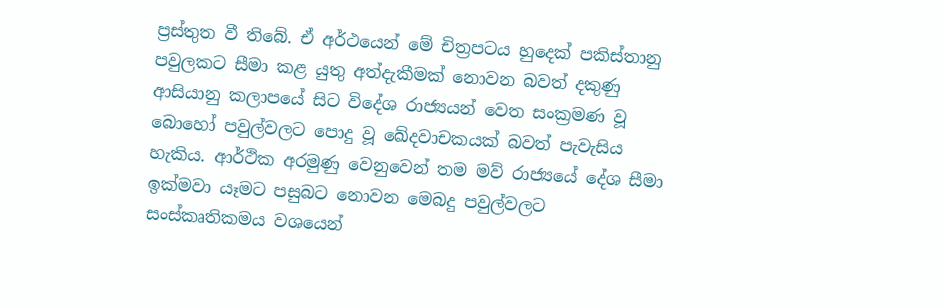ප්‍රස්තුත වී තිබේ. ඒ අර්ථයෙන් මේ චිත්‍රපටය හුදෙක් පකිස්තානු පවුලකට සීමා කළ යුතු අත්දැකීමක් නොවන බවත් දකුණු ආසියානු කලාපයේ සිට විදේශ රාජ්‍යයන් වෙත සංක්‍රමණ වූ බොහෝ පවුල්වලට පොදු වූ ඛේදවාචකයක් බවත් පැවැසිය හැකිය. ආර්ථික අරමුණු වෙනුවෙන් තම මව් රාජ්‍යයේ දේශ සීමා ඉක්මවා යෑමට පසුබට නොවන මෙබදු පවුල්වලට සංස්කෘතිකමය වශයෙන්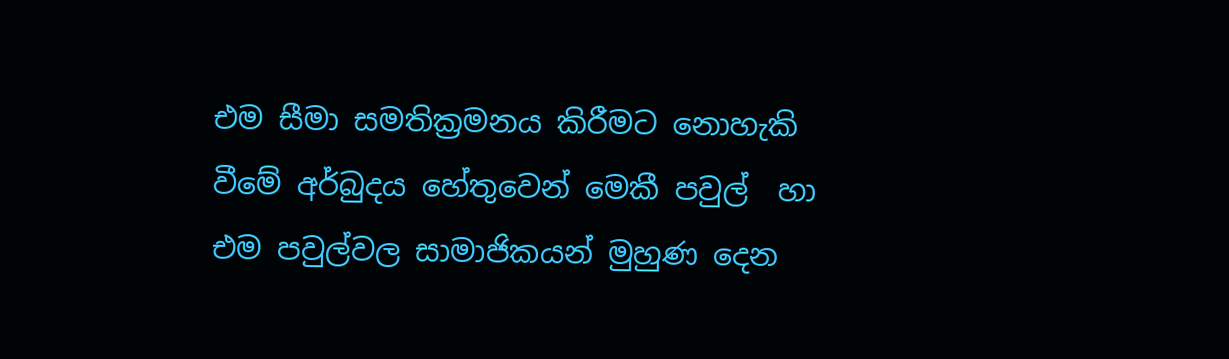එම සීමා සමතික්‍රමනය කිරීමට නොහැකි වීමේ අර්බුදය හේතුවෙන් මෙකී පවුල්  හා එම පවුල්වල සාමාජිකයන් මුහුණ දෙන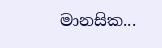මානසික...